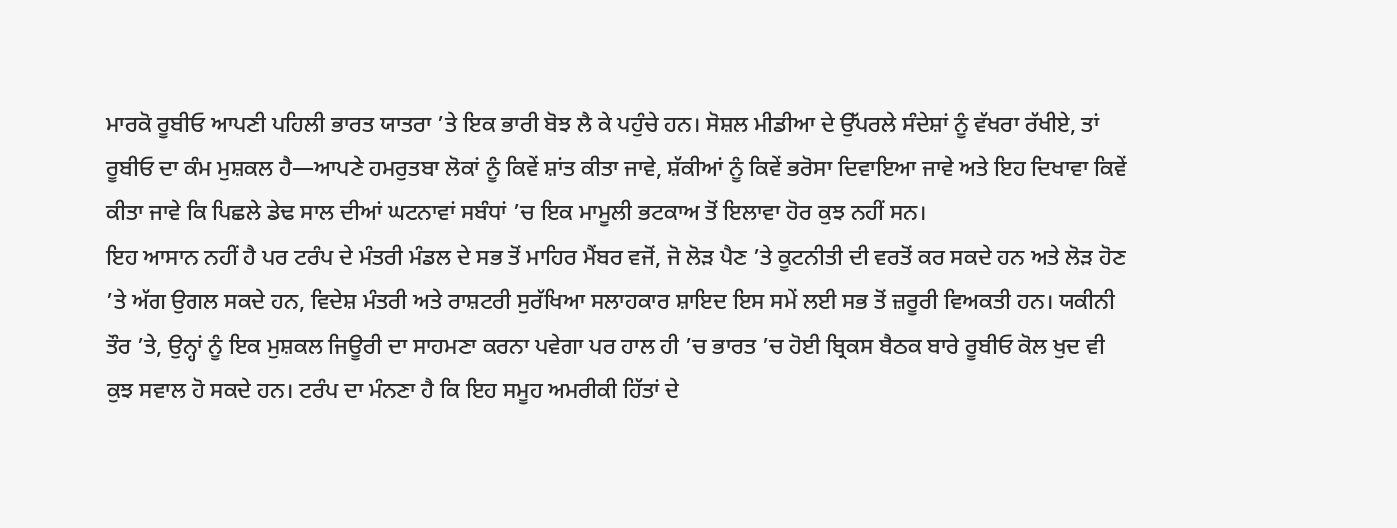ਮਾਰਕੋ ਰੂਬੀਓ ਆਪਣੀ ਪਹਿਲੀ ਭਾਰਤ ਯਾਤਰਾ ’ਤੇ ਇਕ ਭਾਰੀ ਬੋਝ ਲੈ ਕੇ ਪਹੁੰਚੇ ਹਨ। ਸੋਸ਼ਲ ਮੀਡੀਆ ਦੇ ਉੱਪਰਲੇ ਸੰਦੇਸ਼ਾਂ ਨੂੰ ਵੱਖਰਾ ਰੱਖੀਏ, ਤਾਂ ਰੂਬੀਓ ਦਾ ਕੰਮ ਮੁਸ਼ਕਲ ਹੈ—ਆਪਣੇ ਹਮਰੁਤਬਾ ਲੋਕਾਂ ਨੂੰ ਕਿਵੇਂ ਸ਼ਾਂਤ ਕੀਤਾ ਜਾਵੇ, ਸ਼ੱਕੀਆਂ ਨੂੰ ਕਿਵੇਂ ਭਰੋਸਾ ਦਿਵਾਇਆ ਜਾਵੇ ਅਤੇ ਇਹ ਦਿਖਾਵਾ ਕਿਵੇਂ ਕੀਤਾ ਜਾਵੇ ਕਿ ਪਿਛਲੇ ਡੇਢ ਸਾਲ ਦੀਆਂ ਘਟਨਾਵਾਂ ਸਬੰਧਾਂ ’ਚ ਇਕ ਮਾਮੂਲੀ ਭਟਕਾਅ ਤੋਂ ਇਲਾਵਾ ਹੋਰ ਕੁਝ ਨਹੀਂ ਸਨ।
ਇਹ ਆਸਾਨ ਨਹੀਂ ਹੈ ਪਰ ਟਰੰਪ ਦੇ ਮੰਤਰੀ ਮੰਡਲ ਦੇ ਸਭ ਤੋਂ ਮਾਹਿਰ ਮੈਂਬਰ ਵਜੋਂ, ਜੋ ਲੋੜ ਪੈਣ ’ਤੇ ਕੂਟਨੀਤੀ ਦੀ ਵਰਤੋਂ ਕਰ ਸਕਦੇ ਹਨ ਅਤੇ ਲੋੜ ਹੋਣ ’ਤੇ ਅੱਗ ਉਗਲ ਸਕਦੇ ਹਨ, ਵਿਦੇਸ਼ ਮੰਤਰੀ ਅਤੇ ਰਾਸ਼ਟਰੀ ਸੁਰੱਖਿਆ ਸਲਾਹਕਾਰ ਸ਼ਾਇਦ ਇਸ ਸਮੇਂ ਲਈ ਸਭ ਤੋਂ ਜ਼ਰੂਰੀ ਵਿਅਕਤੀ ਹਨ। ਯਕੀਨੀ ਤੌਰ ’ਤੇ, ਉਨ੍ਹਾਂ ਨੂੰ ਇਕ ਮੁਸ਼ਕਲ ਜਿਊਰੀ ਦਾ ਸਾਹਮਣਾ ਕਰਨਾ ਪਵੇਗਾ ਪਰ ਹਾਲ ਹੀ ’ਚ ਭਾਰਤ ’ਚ ਹੋਈ ਬ੍ਰਿਕਸ ਬੈਠਕ ਬਾਰੇ ਰੂਬੀਓ ਕੋਲ ਖੁਦ ਵੀ ਕੁਝ ਸਵਾਲ ਹੋ ਸਕਦੇ ਹਨ। ਟਰੰਪ ਦਾ ਮੰਨਣਾ ਹੈ ਕਿ ਇਹ ਸਮੂਹ ਅਮਰੀਕੀ ਹਿੱਤਾਂ ਦੇ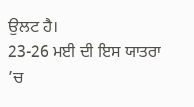ਉਲਟ ਹੈ।
23-26 ਮਈ ਦੀ ਇਸ ਯਾਤਰਾ ’ਚ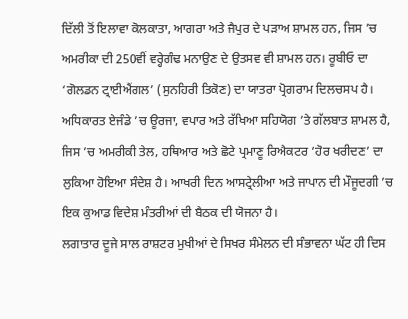ਦਿੱਲੀ ਤੋਂ ਇਲਾਵਾ ਕੋਲਕਾਤਾ, ਆਗਰਾ ਅਤੇ ਜੈਪੁਰ ਦੇ ਪੜਾਅ ਸ਼ਾਮਲ ਹਨ, ਜਿਸ ’ਚ ਅਮਰੀਕਾ ਦੀ 250ਵੀਂ ਵਰ੍ਹੇਗੰਢ ਮਨਾਉਣ ਦੇ ਉਤਸਵ ਵੀ ਸ਼ਾਮਲ ਹਨ। ਰੂਬੀਓ ਦਾ ‘ਗੋਲਡਨ ਟ੍ਰਾਈਐਂਗਲ’ (ਸੁਨਹਿਰੀ ਤਿਕੋਣ) ਦਾ ਯਾਤਰਾ ਪ੍ਰੋਗਰਾਮ ਦਿਲਚਸਪ ਹੈ।
ਅਧਿਕਾਰਤ ਏਜੰਡੇ ’ਚ ਊਰਜਾ, ਵਪਾਰ ਅਤੇ ਰੱਖਿਆ ਸਹਿਯੋਗ ’ਤੇ ਗੱਲਬਾਤ ਸ਼ਾਮਲ ਹੈ, ਜਿਸ ’ਚ ਅਮਰੀਕੀ ਤੇਲ, ਹਥਿਆਰ ਅਤੇ ਛੋਟੇ ਪ੍ਰਮਾਣੂ ਰਿਐਕਟਰ ‘ਹੋਰ ਖਰੀਦਣ’ ਦਾ ਲੁਕਿਆ ਹੋਇਆ ਸੰਦੇਸ਼ ਹੈ। ਆਖਰੀ ਦਿਨ ਆਸਟ੍ਰੇਲੀਆ ਅਤੇ ਜਾਪਾਨ ਦੀ ਮੌਜੂਦਗੀ ’ਚ ਇਕ ਕੁਆਡ ਵਿਦੇਸ਼ ਮੰਤਰੀਆਂ ਦੀ ਬੈਠਕ ਦੀ ਯੋਜਨਾ ਹੈ।
ਲਗਾਤਾਰ ਦੂਜੇ ਸਾਲ ਰਾਸ਼ਟਰ ਮੁਖੀਆਂ ਦੇ ਸਿਖਰ ਸੰਮੇਲਨ ਦੀ ਸੰਭਾਵਨਾ ਘੱਟ ਹੀ ਦਿਸ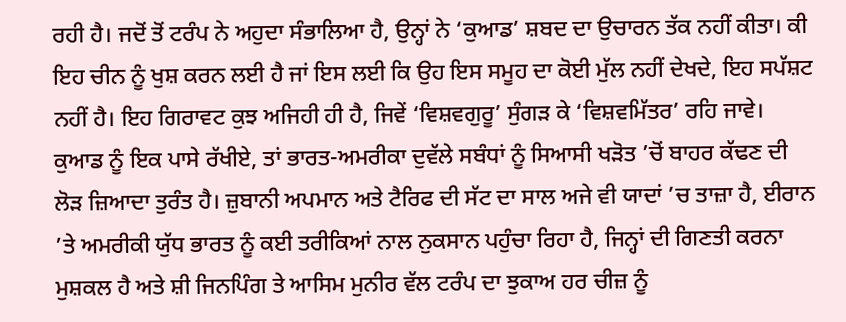ਰਹੀ ਹੈ। ਜਦੋਂ ਤੋਂ ਟਰੰਪ ਨੇ ਅਹੁਦਾ ਸੰਭਾਲਿਆ ਹੈ, ਉਨ੍ਹਾਂ ਨੇ ‘ਕੁਆਡ’ ਸ਼ਬਦ ਦਾ ਉਚਾਰਨ ਤੱਕ ਨਹੀਂ ਕੀਤਾ। ਕੀ ਇਹ ਚੀਨ ਨੂੰ ਖੁਸ਼ ਕਰਨ ਲਈ ਹੈ ਜਾਂ ਇਸ ਲਈ ਕਿ ਉਹ ਇਸ ਸਮੂਹ ਦਾ ਕੋਈ ਮੁੱਲ ਨਹੀਂ ਦੇਖਦੇ, ਇਹ ਸਪੱਸ਼ਟ ਨਹੀਂ ਹੈ। ਇਹ ਗਿਰਾਵਟ ਕੁਝ ਅਜਿਹੀ ਹੀ ਹੈ, ਜਿਵੇਂ ‘ਵਿਸ਼ਵਗੁਰੂ’ ਸੁੰਗੜ ਕੇ ‘ਵਿਸ਼ਵਮਿੱਤਰ’ ਰਹਿ ਜਾਵੇ।
ਕੁਆਡ ਨੂੰ ਇਕ ਪਾਸੇ ਰੱਖੀਏ, ਤਾਂ ਭਾਰਤ-ਅਮਰੀਕਾ ਦੁਵੱਲੇ ਸਬੰਧਾਂ ਨੂੰ ਸਿਆਸੀ ਖੜੋਤ ’ਚੋਂ ਬਾਹਰ ਕੱਢਣ ਦੀ ਲੋੜ ਜ਼ਿਆਦਾ ਤੁਰੰਤ ਹੈ। ਜ਼ੁਬਾਨੀ ਅਪਮਾਨ ਅਤੇ ਟੈਰਿਫ ਦੀ ਸੱਟ ਦਾ ਸਾਲ ਅਜੇ ਵੀ ਯਾਦਾਂ ’ਚ ਤਾਜ਼ਾ ਹੈ, ਈਰਾਨ ’ਤੇ ਅਮਰੀਕੀ ਯੁੱਧ ਭਾਰਤ ਨੂੰ ਕਈ ਤਰੀਕਿਆਂ ਨਾਲ ਨੁਕਸਾਨ ਪਹੁੰਚਾ ਰਿਹਾ ਹੈ, ਜਿਨ੍ਹਾਂ ਦੀ ਗਿਣਤੀ ਕਰਨਾ ਮੁਸ਼ਕਲ ਹੈ ਅਤੇ ਸ਼ੀ ਜਿਨਪਿੰਗ ਤੇ ਆਸਿਮ ਮੁਨੀਰ ਵੱਲ ਟਰੰਪ ਦਾ ਝੁਕਾਅ ਹਰ ਚੀਜ਼ ਨੂੰ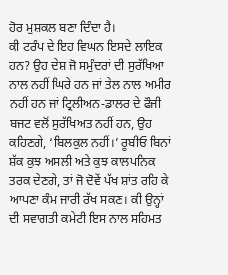ਹੋਰ ਮੁਸ਼ਕਲ ਬਣਾ ਦਿੰਦਾ ਹੈ।
ਕੀ ਟਰੰਪ ਦੇ ਇਹ ਵਿਘਨ ਇਸਦੇ ਲਾਇਕ ਹਨ? ਉਹ ਦੇਸ਼ ਜੋ ਸਮੁੰਦਰਾਂ ਦੀ ਸੁਰੱਖਿਆ ਨਾਲ ਨਹੀਂ ਘਿਰੇ ਹਨ ਜਾਂ ਤੇਲ ਨਾਲ ਅਮੀਰ ਨਹੀਂ ਹਨ ਜਾਂ ਟ੍ਰਿਲੀਅਨ-ਡਾਲਰ ਦੇ ਫੌਜੀ ਬਜਟ ਵਲੋਂ ਸੁਰੱਖਿਅਤ ਨਹੀਂ ਹਨ, ਉਹ ਕਹਿਣਗੇ, ‘ਬਿਲਕੁਲ ਨਹੀਂ।’ ਰੂਬੀਓ ਬਿਨਾਂ ਸ਼ੱਕ ਕੁਝ ਅਸਲੀ ਅਤੇ ਕੁਝ ਕਾਲਪਨਿਕ ਤਰਕ ਦੇਣਗੇ, ਤਾਂ ਜੋ ਦੋਵੇਂ ਪੱਖ ਸ਼ਾਂਤ ਰਹਿ ਕੇ ਆਪਣਾ ਕੰਮ ਜਾਰੀ ਰੱਖ ਸਕਣ। ਕੀ ਉਨ੍ਹਾਂ ਦੀ ਸਵਾਗਤੀ ਕਮੇਟੀ ਇਸ ਨਾਲ ਸਹਿਮਤ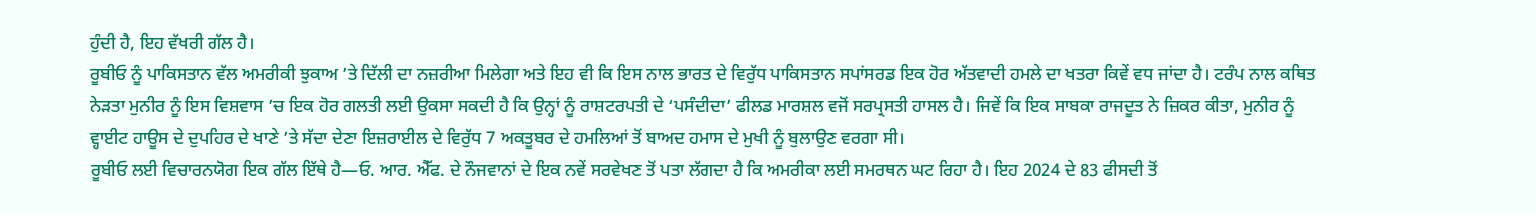ਹੁੰਦੀ ਹੈ, ਇਹ ਵੱਖਰੀ ਗੱਲ ਹੈ।
ਰੂਬੀਓ ਨੂੰ ਪਾਕਿਸਤਾਨ ਵੱਲ ਅਮਰੀਕੀ ਝੁਕਾਅ ’ਤੇ ਦਿੱਲੀ ਦਾ ਨਜ਼ਰੀਆ ਮਿਲੇਗਾ ਅਤੇ ਇਹ ਵੀ ਕਿ ਇਸ ਨਾਲ ਭਾਰਤ ਦੇ ਵਿਰੁੱਧ ਪਾਕਿਸਤਾਨ ਸਪਾਂਸਰਡ ਇਕ ਹੋਰ ਅੱਤਵਾਦੀ ਹਮਲੇ ਦਾ ਖਤਰਾ ਕਿਵੇਂ ਵਧ ਜਾਂਦਾ ਹੈ। ਟਰੰਪ ਨਾਲ ਕਥਿਤ ਨੇੜਤਾ ਮੁਨੀਰ ਨੂੰ ਇਸ ਵਿਸ਼ਵਾਸ ’ਚ ਇਕ ਹੋਰ ਗਲਤੀ ਲਈ ਉਕਸਾ ਸਕਦੀ ਹੈ ਕਿ ਉਨ੍ਹਾਂ ਨੂੰ ਰਾਸ਼ਟਰਪਤੀ ਦੇ ‘ਪਸੰਦੀਦਾ’ ਫੀਲਡ ਮਾਰਸ਼ਲ ਵਜੋਂ ਸਰਪ੍ਰਸਤੀ ਹਾਸਲ ਹੈ। ਜਿਵੇਂ ਕਿ ਇਕ ਸਾਬਕਾ ਰਾਜਦੂਤ ਨੇ ਜ਼ਿਕਰ ਕੀਤਾ, ਮੁਨੀਰ ਨੂੰ ਵ੍ਹਾਈਟ ਹਾਊਸ ਦੇ ਦੁਪਹਿਰ ਦੇ ਖਾਣੇ ’ਤੇ ਸੱਦਾ ਦੇਣਾ ਇਜ਼ਰਾਈਲ ਦੇ ਵਿਰੁੱਧ 7 ਅਕਤੂਬਰ ਦੇ ਹਮਲਿਆਂ ਤੋਂ ਬਾਅਦ ਹਮਾਸ ਦੇ ਮੁਖੀ ਨੂੰ ਬੁਲਾਉਣ ਵਰਗਾ ਸੀ।
ਰੂਬੀਓ ਲਈ ਵਿਚਾਰਨਯੋਗ ਇਕ ਗੱਲ ਇੱਥੇ ਹੈ—ਓ. ਆਰ. ਐੱਫ. ਦੇ ਨੌਜਵਾਨਾਂ ਦੇ ਇਕ ਨਵੇਂ ਸਰਵੇਖਣ ਤੋਂ ਪਤਾ ਲੱਗਦਾ ਹੈ ਕਿ ਅਮਰੀਕਾ ਲਈ ਸਮਰਥਨ ਘਟ ਰਿਹਾ ਹੈ। ਇਹ 2024 ਦੇ 83 ਫੀਸਦੀ ਤੋਂ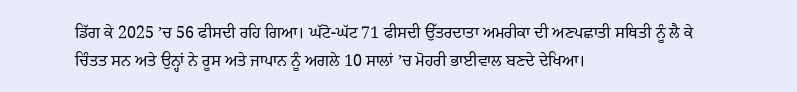ਡਿੱਗ ਕੇ 2025 ’ਚ 56 ਫੀਸਦੀ ਰਹਿ ਗਿਆ। ਘੱਟੋ-ਘੱਟ 71 ਫੀਸਦੀ ਉੱਤਰਦਾਤਾ ਅਮਰੀਕਾ ਦੀ ਅਣਪਛਾਤੀ ਸਥਿਤੀ ਨੂੰ ਲੈ ਕੇ ਚਿੰਤਤ ਸਨ ਅਤੇ ਉਨ੍ਹਾਂ ਨੇ ਰੂਸ ਅਤੇ ਜਾਪਾਨ ਨੂੰ ਅਗਲੇ 10 ਸਾਲਾਂ ’ਚ ਮੋਹਰੀ ਭਾਈਵਾਲ ਬਣਦੇ ਦੇਖਿਆ।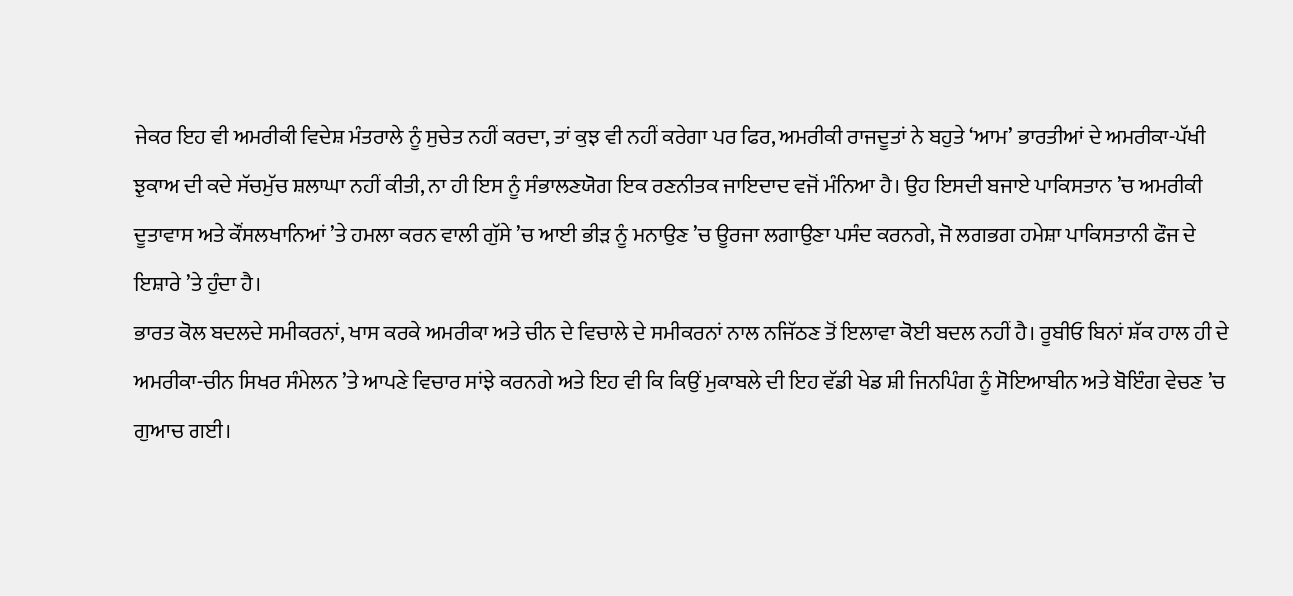ਜੇਕਰ ਇਹ ਵੀ ਅਮਰੀਕੀ ਵਿਦੇਸ਼ ਮੰਤਰਾਲੇ ਨੂੰ ਸੁਚੇਤ ਨਹੀਂ ਕਰਦਾ, ਤਾਂ ਕੁਝ ਵੀ ਨਹੀਂ ਕਰੇਗਾ ਪਰ ਫਿਰ, ਅਮਰੀਕੀ ਰਾਜਦੂਤਾਂ ਨੇ ਬਹੁਤੇ ‘ਆਮ’ ਭਾਰਤੀਆਂ ਦੇ ਅਮਰੀਕਾ-ਪੱਖੀ ਝੁਕਾਅ ਦੀ ਕਦੇ ਸੱਚਮੁੱਚ ਸ਼ਲਾਘਾ ਨਹੀਂ ਕੀਤੀ, ਨਾ ਹੀ ਇਸ ਨੂੰ ਸੰਭਾਲਣਯੋਗ ਇਕ ਰਣਨੀਤਕ ਜਾਇਦਾਦ ਵਜੋਂ ਮੰਨਿਆ ਹੈ। ਉਹ ਇਸਦੀ ਬਜਾਏ ਪਾਕਿਸਤਾਨ ’ਚ ਅਮਰੀਕੀ ਦੂਤਾਵਾਸ ਅਤੇ ਕੌਂਸਲਖਾਨਿਆਂ ’ਤੇ ਹਮਲਾ ਕਰਨ ਵਾਲੀ ਗੁੱਸੇ ’ਚ ਆਈ ਭੀੜ ਨੂੰ ਮਨਾਉਣ ’ਚ ਊਰਜਾ ਲਗਾਉਣਾ ਪਸੰਦ ਕਰਨਗੇ, ਜੋ ਲਗਭਗ ਹਮੇਸ਼ਾ ਪਾਕਿਸਤਾਨੀ ਫੌਜ ਦੇ ਇਸ਼ਾਰੇ ’ਤੇ ਹੁੰਦਾ ਹੈ।
ਭਾਰਤ ਕੋਲ ਬਦਲਦੇ ਸਮੀਕਰਨਾਂ, ਖਾਸ ਕਰਕੇ ਅਮਰੀਕਾ ਅਤੇ ਚੀਨ ਦੇ ਵਿਚਾਲੇ ਦੇ ਸਮੀਕਰਨਾਂ ਨਾਲ ਨਜਿੱਠਣ ਤੋਂ ਇਲਾਵਾ ਕੋਈ ਬਦਲ ਨਹੀਂ ਹੈ। ਰੂਬੀਓ ਬਿਨਾਂ ਸ਼ੱਕ ਹਾਲ ਹੀ ਦੇ ਅਮਰੀਕਾ-ਚੀਨ ਸਿਖਰ ਸੰਮੇਲਨ ’ਤੇ ਆਪਣੇ ਵਿਚਾਰ ਸਾਂਝੇ ਕਰਨਗੇ ਅਤੇ ਇਹ ਵੀ ਕਿ ਕਿਉਂ ਮੁਕਾਬਲੇ ਦੀ ਇਹ ਵੱਡੀ ਖੇਡ ਸ਼ੀ ਜਿਨਪਿੰਗ ਨੂੰ ਸੋਇਆਬੀਨ ਅਤੇ ਬੋਇੰਗ ਵੇਚਣ ’ਚ ਗੁਆਚ ਗਈ।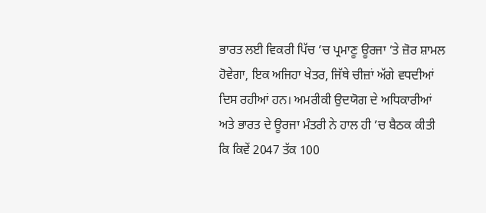ਭਾਰਤ ਲਈ ਵਿਕਰੀ ਪਿੱਚ ’ਚ ਪ੍ਰਮਾਣੂ ਊਰਜਾ ’ਤੇ ਜ਼ੋਰ ਸ਼ਾਮਲ ਹੋਵੇਗਾ, ਇਕ ਅਜਿਹਾ ਖੇਤਰ, ਜਿੱਥੇ ਚੀਜ਼ਾਂ ਅੱਗੇ ਵਧਦੀਆਂ ਦਿਸ ਰਹੀਆਂ ਹਨ। ਅਮਰੀਕੀ ਉਦਯੋਗ ਦੇ ਅਧਿਕਾਰੀਆਂ ਅਤੇ ਭਾਰਤ ਦੇ ਊਰਜਾ ਮੰਤਰੀ ਨੇ ਹਾਲ ਹੀ ’ਚ ਬੈਠਕ ਕੀਤੀ ਕਿ ਕਿਵੇਂ 2047 ਤੱਕ 100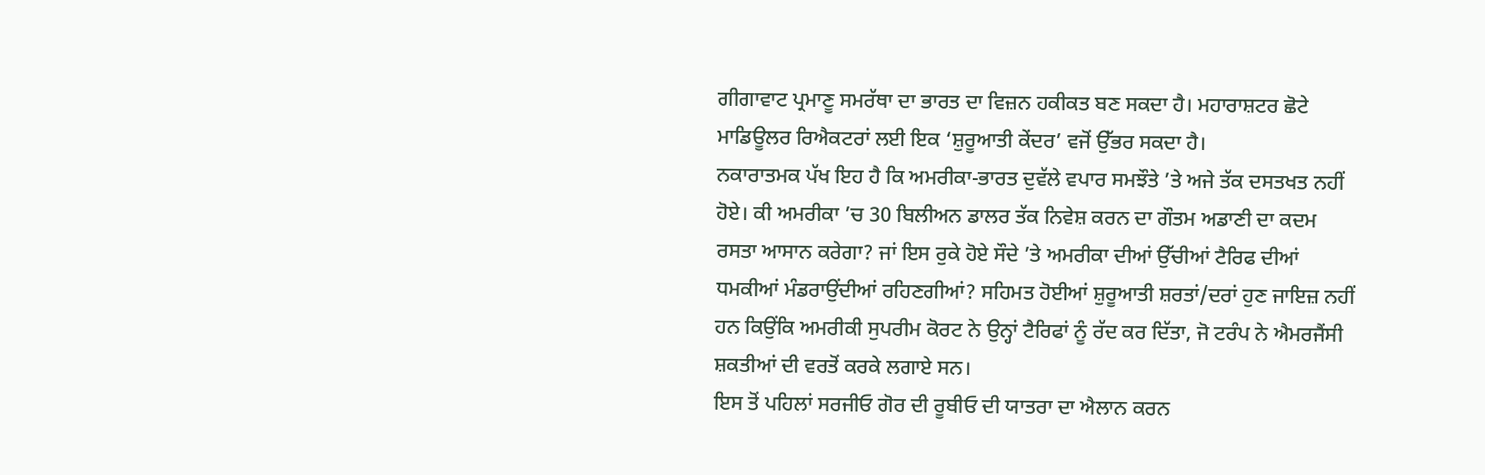ਗੀਗਾਵਾਟ ਪ੍ਰਮਾਣੂ ਸਮਰੱਥਾ ਦਾ ਭਾਰਤ ਦਾ ਵਿਜ਼ਨ ਹਕੀਕਤ ਬਣ ਸਕਦਾ ਹੈ। ਮਹਾਰਾਸ਼ਟਰ ਛੋਟੇ ਮਾਡਿਊਲਰ ਰਿਐਕਟਰਾਂ ਲਈ ਇਕ ‘ਸ਼ੁਰੂਆਤੀ ਕੇਂਦਰ’ ਵਜੋਂ ਉੱਭਰ ਸਕਦਾ ਹੈ।
ਨਕਾਰਾਤਮਕ ਪੱਖ ਇਹ ਹੈ ਕਿ ਅਮਰੀਕਾ-ਭਾਰਤ ਦੁਵੱਲੇ ਵਪਾਰ ਸਮਝੌਤੇ ’ਤੇ ਅਜੇ ਤੱਕ ਦਸਤਖਤ ਨਹੀਂ ਹੋਏ। ਕੀ ਅਮਰੀਕਾ ’ਚ 30 ਬਿਲੀਅਨ ਡਾਲਰ ਤੱਕ ਨਿਵੇਸ਼ ਕਰਨ ਦਾ ਗੌਤਮ ਅਡਾਣੀ ਦਾ ਕਦਮ ਰਸਤਾ ਆਸਾਨ ਕਰੇਗਾ? ਜਾਂ ਇਸ ਰੁਕੇ ਹੋਏ ਸੌਦੇ ’ਤੇ ਅਮਰੀਕਾ ਦੀਆਂ ਉੱਚੀਆਂ ਟੈਰਿਫ ਦੀਆਂ ਧਮਕੀਆਂ ਮੰਡਰਾਉਂਦੀਆਂ ਰਹਿਣਗੀਆਂ? ਸਹਿਮਤ ਹੋਈਆਂ ਸ਼ੁਰੂਆਤੀ ਸ਼ਰਤਾਂ/ਦਰਾਂ ਹੁਣ ਜਾਇਜ਼ ਨਹੀਂ ਹਨ ਕਿਉਂਕਿ ਅਮਰੀਕੀ ਸੁਪਰੀਮ ਕੋਰਟ ਨੇ ਉਨ੍ਹਾਂ ਟੈਰਿਫਾਂ ਨੂੰ ਰੱਦ ਕਰ ਦਿੱਤਾ, ਜੋ ਟਰੰਪ ਨੇ ਐਮਰਜੈਂਸੀ ਸ਼ਕਤੀਆਂ ਦੀ ਵਰਤੋਂ ਕਰਕੇ ਲਗਾਏ ਸਨ।
ਇਸ ਤੋਂ ਪਹਿਲਾਂ ਸਰਜੀਓ ਗੋਰ ਦੀ ਰੂਬੀਓ ਦੀ ਯਾਤਰਾ ਦਾ ਐਲਾਨ ਕਰਨ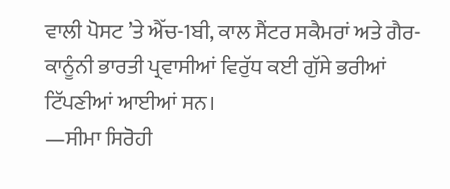ਵਾਲੀ ਪੋਸਟ ’ਤੇ ਐੱਚ-1ਬੀ, ਕਾਲ ਸੈਂਟਰ ਸਕੈਮਰਾਂ ਅਤੇ ਗੈਰ-ਕਾਨੂੰਨੀ ਭਾਰਤੀ ਪ੍ਰਵਾਸੀਆਂ ਵਿਰੁੱਧ ਕਈ ਗੁੱਸੇ ਭਰੀਆਂ ਟਿੱਪਣੀਆਂ ਆਈਆਂ ਸਨ।
—ਸੀਮਾ ਸਿਰੋਹੀ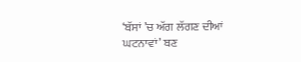‘ਬੱਸਾਂ ’ਚ ਅੱਗ ਲੱਗਣ ਦੀਆਂ ਘਟਨਾਵਾਂ’ ਬਣ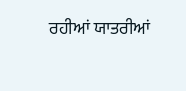ਰਹੀਆਂ ਯਾਤਰੀਆਂ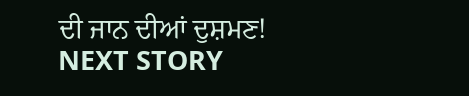ਦੀ ਜਾਨ ਦੀਆਂ ਦੁਸ਼ਮਣ!
NEXT STORY